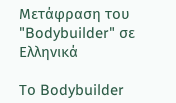Μετάφραση του "Bodybuilder" σε Ελληνικά

Το Bodybuilder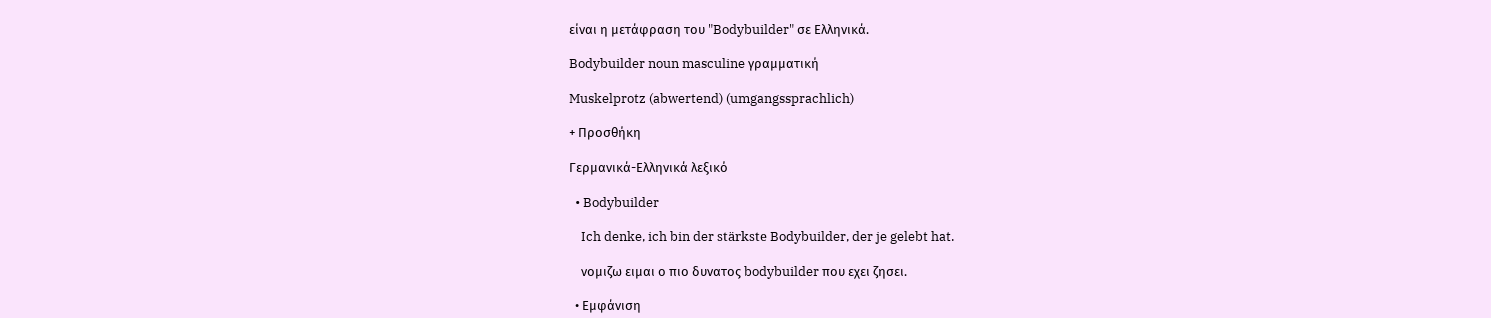είναι η μετάφραση του "Bodybuilder" σε Ελληνικά.

Bodybuilder noun masculine γραμματική

Muskelprotz (abwertend) (umgangssprachlich)

+ Προσθήκη

Γερμανικά-Ελληνικά λεξικό

  • Bodybuilder

    Ich denke, ich bin der stärkste Bodybuilder, der je gelebt hat.

    νομιζω ειμαι ο πιο δυνατος bodybuilder που εχει ζησει.

  • Εμφάνιση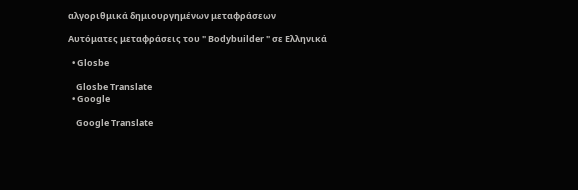αλγοριθμικά δημιουργημένων μεταφράσεων

Αυτόματες μεταφράσεις του " Bodybuilder " σε Ελληνικά

  • Glosbe

    Glosbe Translate
  • Google

    Google Translate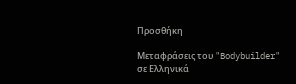Προσθήκη

Μεταφράσεις του "Bodybuilder" σε Ελληνικά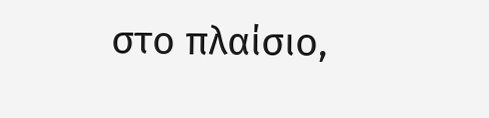στο πλαίσιο,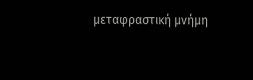μεταφραστική μνήμη